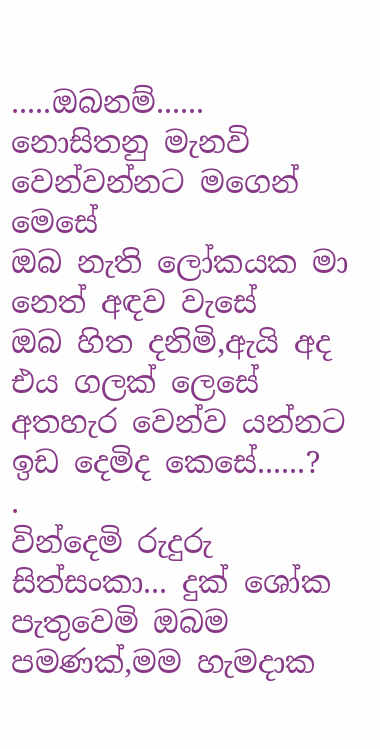.....ඔබනම්......
නොසිතනු මැනවි වෙන්වන්නට මගෙන් මෙසේ
ඔබ නැති ලෝකයක මා නෙත් අඳව වැසේ
ඔබ හිත දනිමි,ඇයි අද එය ගලක් ලෙසේ
අතහැර වෙන්ව යන්නට ඉඩ දෙමිද කෙසේ......?
.
වින්දෙමි රුදුරු සිත්සංකා... දුක් ශෝක
පැතුවෙමි ඔබම පමණක්,මම හැමදාක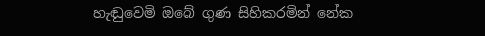හැඬුවෙමි ඔබේ ගුණ සිහිකරමින් නේක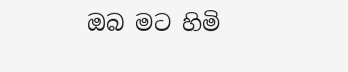ඔබ මට හිමි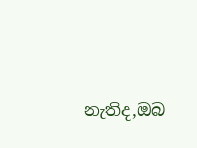නැතිද,ඔබ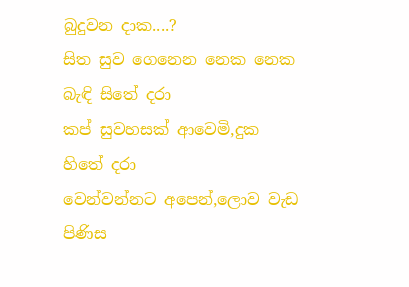බුදුවන දාක....?
සිත සුව ගෙනෙන නෙක නෙක බැඳි සිතේ දරා
කප් සුවහසක් ආවෙමි,දුක හිතේ දරා
වෙන්වන්නට අපෙන්,ලොව වැඩ පිණිස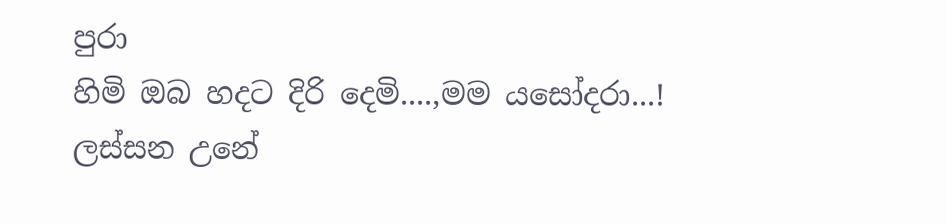පුරා
හිමි ඔබ හදට දිරි දෙමි....,මම යසෝදරා...!
ලස්සන උනේ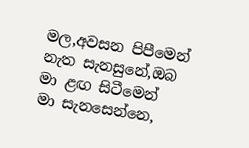මල,අවසන පිපීමෙන්
නැත සැනසුනේ,ඔබ මා ළඟ සිටීමෙන්
මා සැනසෙන්නෙ,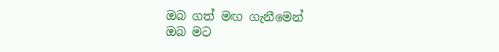ඔබ ගත් මඟ ගැනීමෙන්
ඔබ මට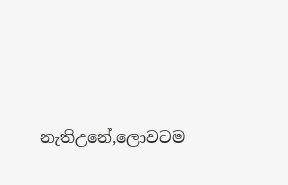නැතිඋනේ,ලොවටම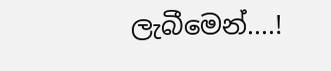ලැබීමෙන්....!